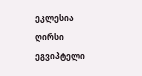ეკლესია ღირსი ეგვიპტელი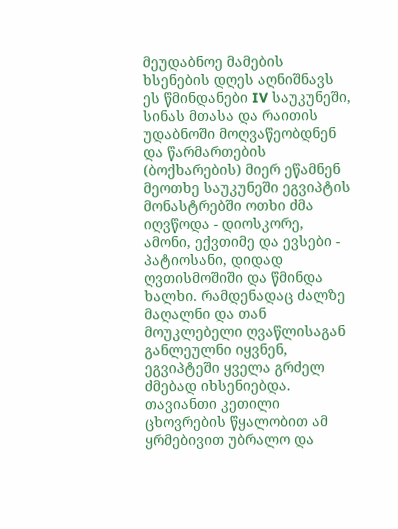მეუდაბნოე მამების ხსენების დღეს აღნიშნავს
ეს წმინდანები IV საუკუნეში, სინას მთასა და რაითის უდაბნოში მოღვაწეობდნენ და წარმართების (ბოქხარების) მიერ ეწამნენ
მეოთხე საუკუნეში ეგვიპტის მონასტრებში ოთხი ძმა იღვწოდა - დიოსკორე, ამონი, ექვთიმე და ევსები - პატიოსანი, დიდად ღვთისმოშიში და წმინდა ხალხი. რამდენადაც ძალზე მაღალნი და თან მოუკლებელი ღვაწლისაგან განლეულნი იყვნენ, ეგვიპტეში ყველა გრძელ ძმებად იხსენიებდა. თავიანთი კეთილი ცხოვრების წყალობით ამ ყრმებივით უბრალო და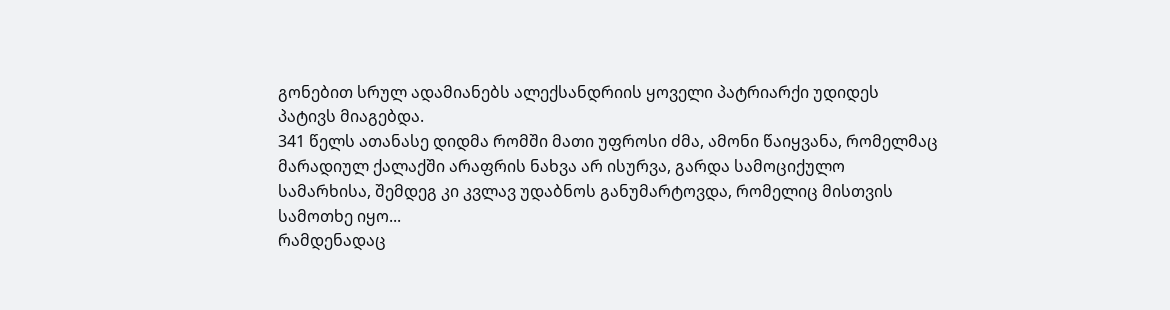გონებით სრულ ადამიანებს ალექსანდრიის ყოველი პატრიარქი უდიდეს პატივს მიაგებდა.
341 წელს ათანასე დიდმა რომში მათი უფროსი ძმა, ამონი წაიყვანა, რომელმაც მარადიულ ქალაქში არაფრის ნახვა არ ისურვა, გარდა სამოციქულო სამარხისა, შემდეგ კი კვლავ უდაბნოს განუმარტოვდა, რომელიც მისთვის სამოთხე იყო...
რამდენადაც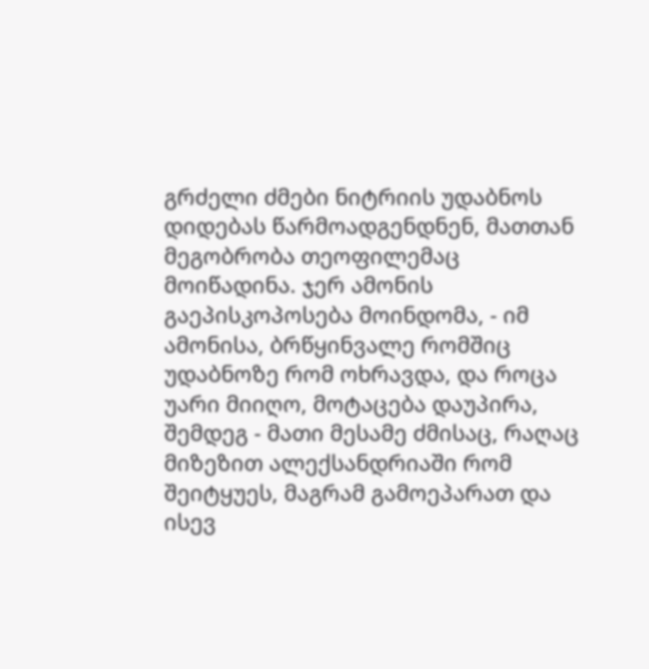გრძელი ძმები ნიტრიის უდაბნოს დიდებას წარმოადგენდნენ, მათთან მეგობრობა თეოფილემაც მოიწადინა. ჯერ ამონის გაეპისკოპოსება მოინდომა, - იმ ამონისა, ბრწყინვალე რომშიც უდაბნოზე რომ ოხრავდა, და როცა უარი მიიღო, მოტაცება დაუპირა, შემდეგ - მათი მესამე ძმისაც, რაღაც მიზეზით ალექსანდრიაში რომ შეიტყუეს, მაგრამ გამოეპარათ და ისევ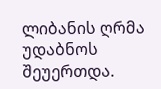ლიბანის ღრმა უდაბნოს შეუერთდა.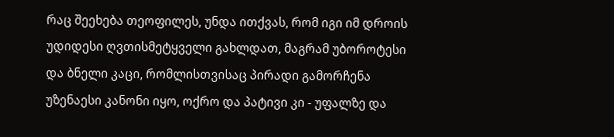რაც შეეხება თეოფილეს, უნდა ითქვას, რომ იგი იმ დროის უდიდესი ღვთისმეტყველი გახლდათ, მაგრამ უბოროტესი და ბნელი კაცი, რომლისთვისაც პირადი გამორჩენა უზენაესი კანონი იყო, ოქრო და პატივი კი - უფალზე და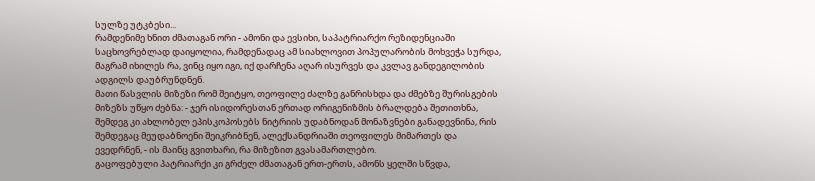სულზე უტკბესი...
რამდენიმე ხნით ძმათაგან ორი - ამონი და ევსიხი, საპატრიარქო რეზიდენციაში საცხოვრებლად დაიყოლია, რამდენადაც ამ სიახლოვით პოპულარობის მოხვეჭა სურდა, მაგრამ იხილეს რა, ვინც იყო იგი, იქ დარჩენა აღარ ისურვეს და კვლავ განდეგილობის ადგილს დაუბრუნდნენ.
მათი წასვლის მიზეზი რომ შეიტყო, თეოფილე ძალზე განრისხდა და ძმებზე შურისგების მიზეზს უწყო ძებნა: - ჯერ ისიდორესთან ერთად ორიგენიზმის ბრალდება შეთითხნა, შემდეგ კი ახლობელ ეპისკოპოსებს ნიტრიის უდაბნოდან მონაზვნები განადევნინა, რის შემდეგაც მეუდაბნოენი შეიკრიბნენ, ალექსანდრიაში თეოფილეს მიმართეს და ევედრნენ, - ის მაინც გვითხარი, რა მიზეზით გვასამართლებო.
გაცოფებული პატრიარქი კი გრძელ ძმათაგან ერთ-ერთს, ამონს ყელში სწვდა,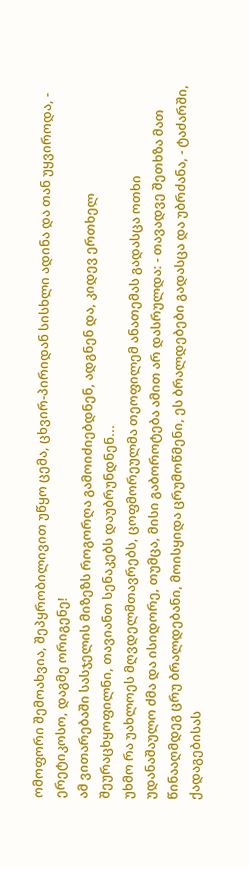ომოფორი შემოახვია, შეპყრობილივით უწყო ცემა, ცხვირ-პირიდან სისხლი ადინა და თან უყვიროდა, - ერეტიკოსო, დაგმე ორიგენე!
ამ ვითარებაში სასჯელის მიზეზს როგორღა გამოიძიებდნენ, ადგნენ და, კიდევ ერთხელ შეურაცხყოფილნი, თავიანთ სენაკებს დაუბრუნდნენ...
უხმო რა უახლოეს მღვდელმთავრებს, ცოფმორეულმა თეოფილემ ანათემას გადასცა ოთხი უდანაშაულო ძმა და ისიდორე, თუმცა, მისი გაბოროტება ამით არ დასრულდა: - თავადვე შეთხზა მათ წინააღმდეგ ცრუ ბრალდებანი, მოისყიდა ცრუმოწმენი, ეს ბრალდებები გადასცა და უბრძანა, - ტაძარში, ქადაგებისას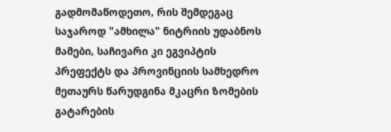გადმომაწოდეთო, რის შემდეგაც საჯაროდ "ამხილა" ნიტრიის უდაბნოს მამები, საჩივარი კი ეგვიპტის პრეფექტს და პროვინციის სამხედრო მეთაურს წარუდგინა მკაცრი ზომების გატარების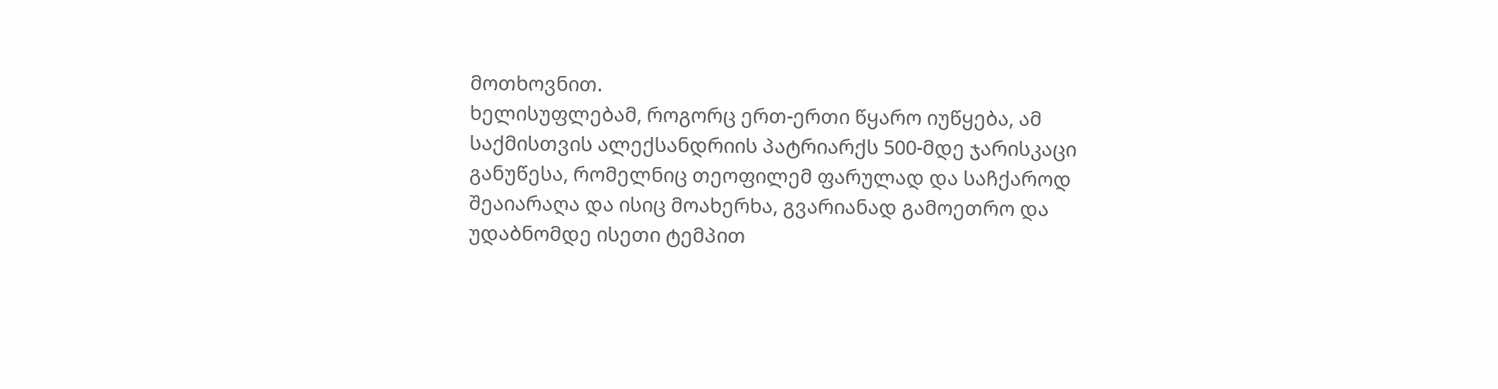მოთხოვნით.
ხელისუფლებამ, როგორც ერთ-ერთი წყარო იუწყება, ამ საქმისთვის ალექსანდრიის პატრიარქს 500-მდე ჯარისკაცი განუწესა, რომელნიც თეოფილემ ფარულად და საჩქაროდ შეაიარაღა და ისიც მოახერხა, გვარიანად გამოეთრო და უდაბნომდე ისეთი ტემპით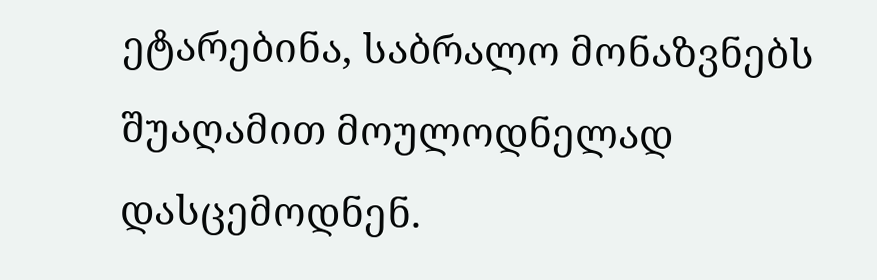ეტარებინა, საბრალო მონაზვნებს შუაღამით მოულოდნელად დასცემოდნენ.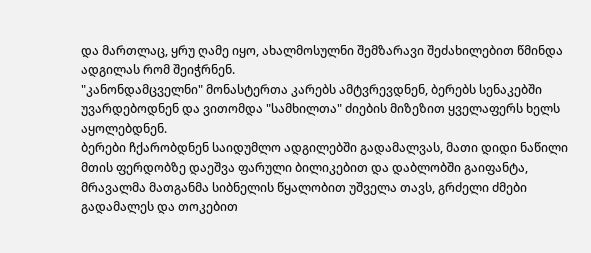და მართლაც, ყრუ ღამე იყო, ახალმოსულნი შემზარავი შეძახილებით წმინდა ადგილას რომ შეიჭრნენ.
"კანონდამცველნი" მონასტერთა კარებს ამტვრევდნენ, ბერებს სენაკებში უვარდებოდნენ და ვითომდა "სამხილთა" ძიების მიზეზით ყველაფერს ხელს აყოლებდნენ.
ბერები ჩქარობდნენ საიდუმლო ადგილებში გადამალვას, მათი დიდი ნაწილი მთის ფერდობზე დაეშვა ფარული ბილიკებით და დაბლობში გაიფანტა, მრავალმა მათგანმა სიბნელის წყალობით უშველა თავს, გრძელი ძმები გადამალეს და თოკებით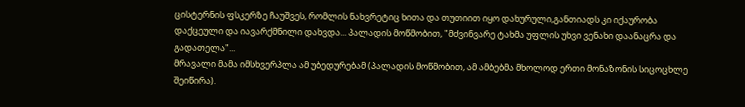ცისტერნის ფსკერზე ჩაუშვეს, რომლის ნახვრეტიც ხითა და თუთიით იყო დახურული,განთიადს კი იქაურობა დაქცეული და იავარქმნილი დახვდა... პალადის მოწმობით, "მძვინვარე ტახმა უფლის უხვი ვენახი დაანაცრა და გადათელა"...
მრავალი მამა იმსხვერპლა ამ უბედურებამ (პალადის მოწმობით, ამ ამბებმა მხოლოდ ერთი მონაზონის სიცოცხლე შეიწირა).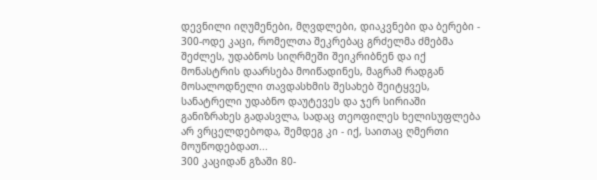დევნილი იღუმენები, მღვდლები, დიაკვნები და ბერები - 300-ოდე კაცი, რომელთა შეკრებაც გრძელმა ძმებმა შეძლეს, უდაბნოს სიღრმეში შეიკრიბნენ და იქ მონასტრის დაარსება მოიწადინეს, მაგრამ რადგან მოსალოდნელი თავდასხმის შესახებ შეიტყვეს, სანატრელი უდაბნო დაუტევეს და ჯერ სირიაში განიზრახეს გადასვლა, სადაც თეოფილეს ხელისუფლება არ ვრცელდებოდა, შემდეგ კი - იქ, საითაც ღმერთი მოუწოდებდათ...
300 კაციდან გზაში 80-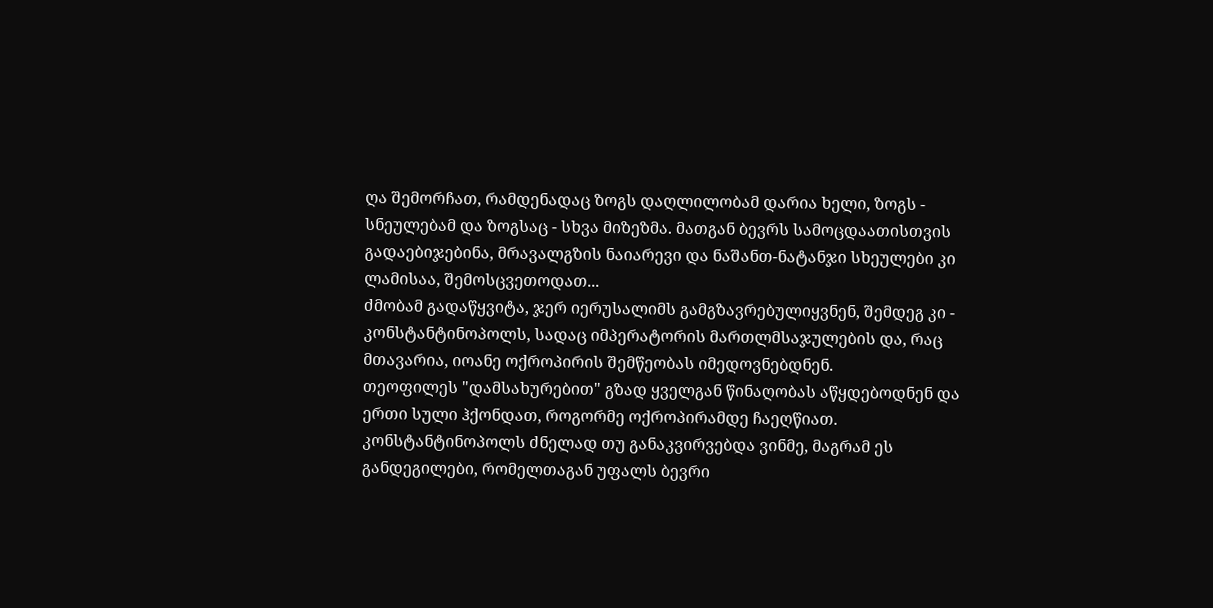ღა შემორჩათ, რამდენადაც ზოგს დაღლილობამ დარია ხელი, ზოგს - სნეულებამ და ზოგსაც - სხვა მიზეზმა. მათგან ბევრს სამოცდაათისთვის გადაებიჯებინა, მრავალგზის ნაიარევი და ნაშანთ-ნატანჯი სხეულები კი ლამისაა, შემოსცვეთოდათ...
ძმობამ გადაწყვიტა, ჯერ იერუსალიმს გამგზავრებულიყვნენ, შემდეგ კი - კონსტანტინოპოლს, სადაც იმპერატორის მართლმსაჯულების და, რაც მთავარია, იოანე ოქროპირის შემწეობას იმედოვნებდნენ.
თეოფილეს "დამსახურებით" გზად ყველგან წინაღობას აწყდებოდნენ და ერთი სული ჰქონდათ, როგორმე ოქროპირამდე ჩაეღწიათ.
კონსტანტინოპოლს ძნელად თუ განაკვირვებდა ვინმე, მაგრამ ეს განდეგილები, რომელთაგან უფალს ბევრი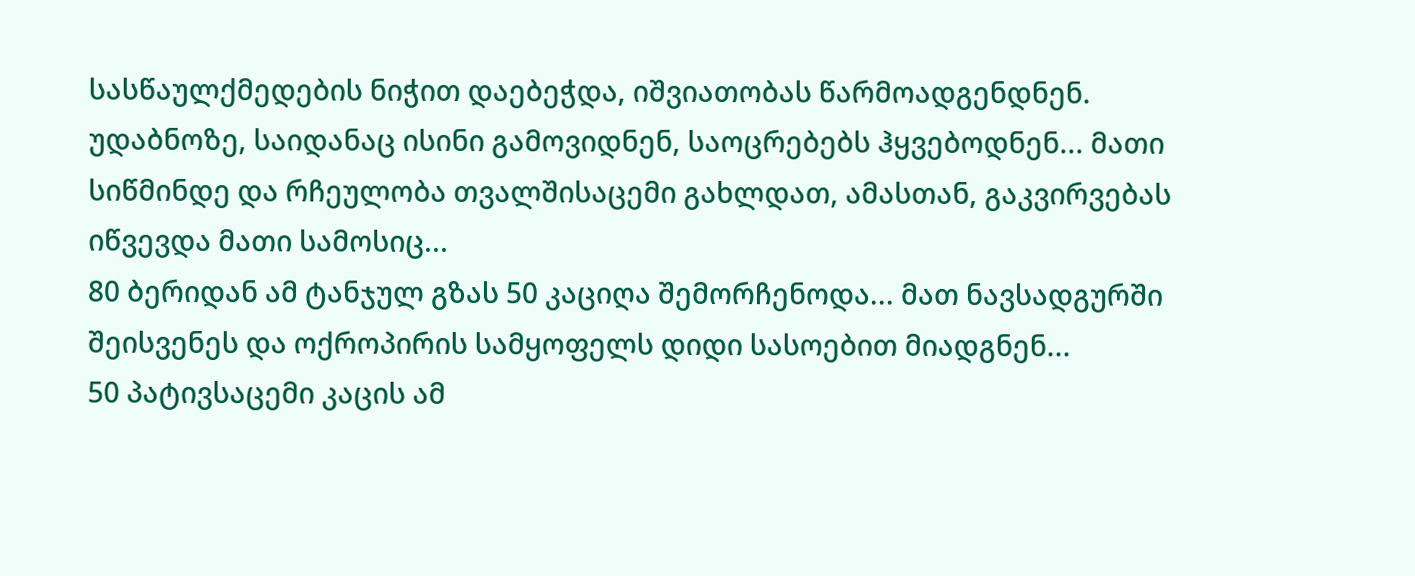სასწაულქმედების ნიჭით დაებეჭდა, იშვიათობას წარმოადგენდნენ. უდაბნოზე, საიდანაც ისინი გამოვიდნენ, საოცრებებს ჰყვებოდნენ... მათი სიწმინდე და რჩეულობა თვალშისაცემი გახლდათ, ამასთან, გაკვირვებას იწვევდა მათი სამოსიც...
80 ბერიდან ამ ტანჯულ გზას 50 კაციღა შემორჩენოდა... მათ ნავსადგურში შეისვენეს და ოქროპირის სამყოფელს დიდი სასოებით მიადგნენ...
50 პატივსაცემი კაცის ამ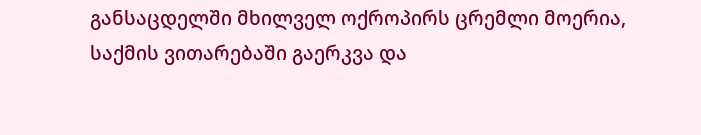განსაცდელში მხილველ ოქროპირს ცრემლი მოერია, საქმის ვითარებაში გაერკვა და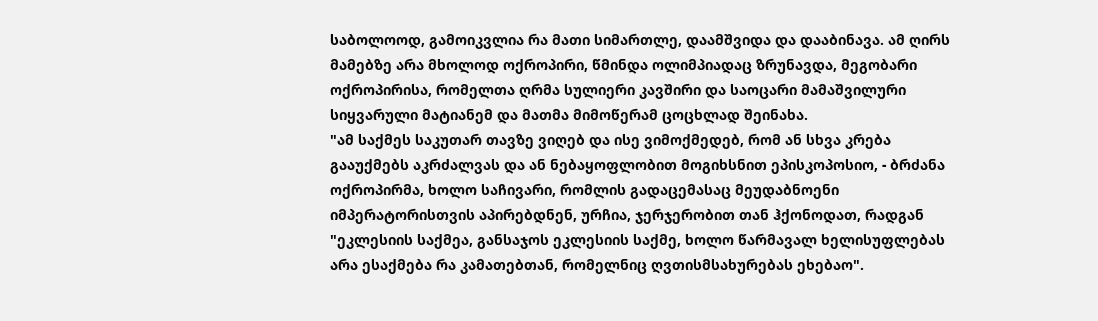საბოლოოდ, გამოიკვლია რა მათი სიმართლე, დაამშვიდა და დააბინავა. ამ ღირს მამებზე არა მხოლოდ ოქროპირი, წმინდა ოლიმპიადაც ზრუნავდა, მეგობარი ოქროპირისა, რომელთა ღრმა სულიერი კავშირი და საოცარი მამაშვილური სიყვარული მატიანემ და მათმა მიმოწერამ ცოცხლად შეინახა.
"ამ საქმეს საკუთარ თავზე ვიღებ და ისე ვიმოქმედებ, რომ ან სხვა კრება გააუქმებს აკრძალვას და ან ნებაყოფლობით მოგიხსნით ეპისკოპოსიო, - ბრძანა ოქროპირმა, ხოლო საჩივარი, რომლის გადაცემასაც მეუდაბნოენი იმპერატორისთვის აპირებდნენ, ურჩია, ჯერჯერობით თან ჰქონოდათ, რადგან "ეკლესიის საქმეა, განსაჯოს ეკლესიის საქმე, ხოლო წარმავალ ხელისუფლებას არა ესაქმება რა კამათებთან, რომელნიც ღვთისმსახურებას ეხებაო".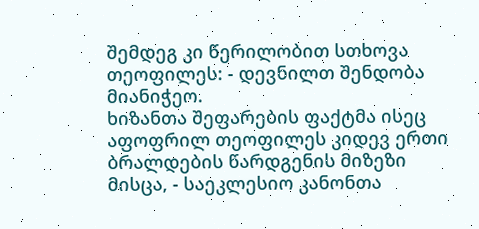შემდეგ კი წერილობით სთხოვა თეოფილეს: - დევნილთ შენდობა მიანიჭეო.
ხიზანთა შეფარების ფაქტმა ისეც აფოფრილ თეოფილეს კიდევ ერთი ბრალდების წარდგენის მიზეზი მისცა, - საეკლესიო კანონთა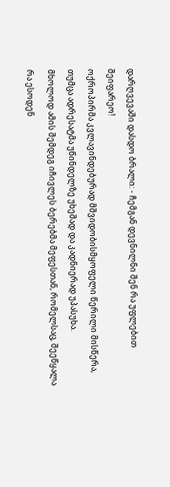დარღვევაში დასდო ბრალი: - ჩემგან დევნილნი შენ რა უფლებით შეიფარეო!
ოქროპირმა კვლავინდებურად მშვიდობისმყოფელი წერილი მისწერა, თუმცა ადრესატმა უწინდელზე უხეშად და კადნიერად უპასუხა.
მხოლოდ ამის შემდეგ იჩივლეს ბერებმა მეფესთან, რომელსაც, შეეწყალა რა ესოდენ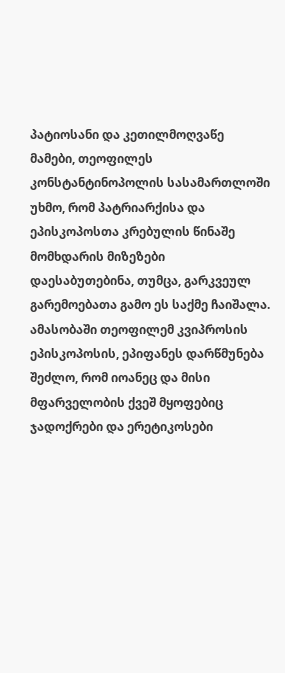პატიოსანი და კეთილმოღვაწე მამები, თეოფილეს კონსტანტინოპოლის სასამართლოში უხმო, რომ პატრიარქისა და ეპისკოპოსთა კრებულის წინაშე მომხდარის მიზეზები დაესაბუთებინა, თუმცა, გარკვეულ გარემოებათა გამო ეს საქმე ჩაიშალა. ამასობაში თეოფილემ კვიპროსის ეპისკოპოსის, ეპიფანეს დარწმუნება შეძლო, რომ იოანეც და მისი მფარველობის ქვეშ მყოფებიც ჯადოქრები და ერეტიკოსები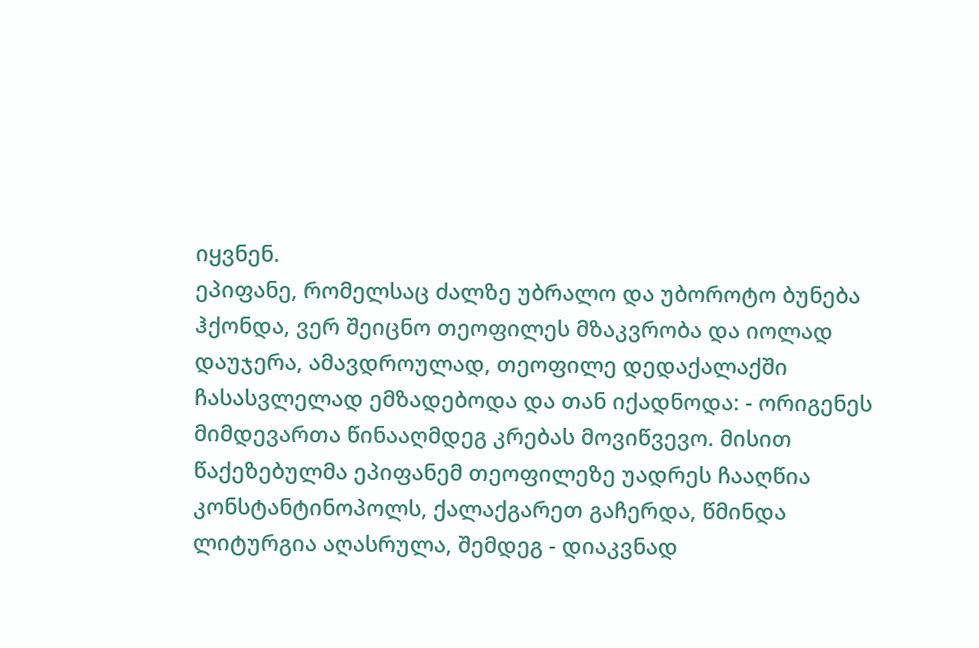იყვნენ.
ეპიფანე, რომელსაც ძალზე უბრალო და უბოროტო ბუნება ჰქონდა, ვერ შეიცნო თეოფილეს მზაკვრობა და იოლად დაუჯერა, ამავდროულად, თეოფილე დედაქალაქში ჩასასვლელად ემზადებოდა და თან იქადნოდა: - ორიგენეს მიმდევართა წინააღმდეგ კრებას მოვიწვევო. მისით წაქეზებულმა ეპიფანემ თეოფილეზე უადრეს ჩააღწია კონსტანტინოპოლს, ქალაქგარეთ გაჩერდა, წმინდა ლიტურგია აღასრულა, შემდეგ - დიაკვნად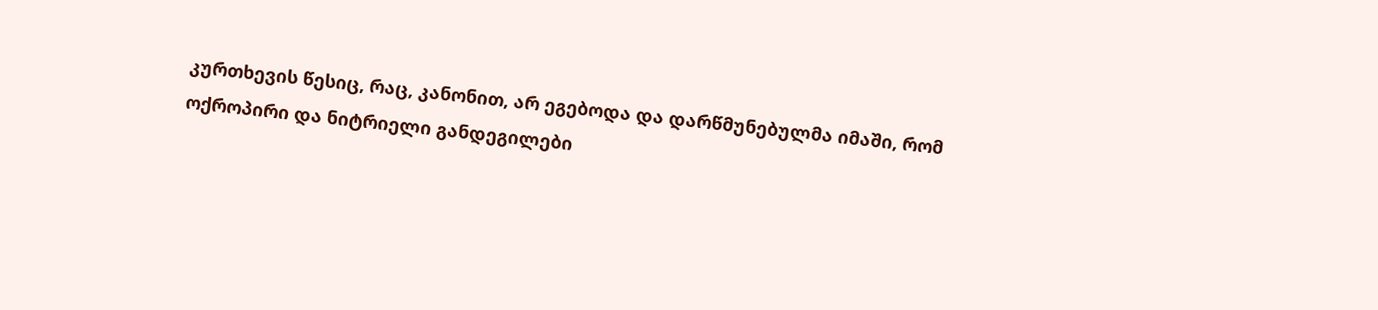კურთხევის წესიც, რაც, კანონით, არ ეგებოდა და დარწმუნებულმა იმაში, რომ ოქროპირი და ნიტრიელი განდეგილები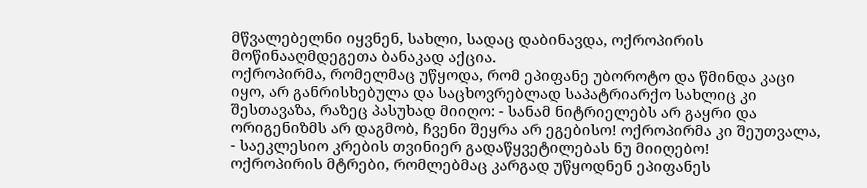მწვალებელნი იყვნენ, სახლი, სადაც დაბინავდა, ოქროპირის მოწინააღმდეგეთა ბანაკად აქცია.
ოქროპირმა, რომელმაც უწყოდა, რომ ეპიფანე უბოროტო და წმინდა კაცი იყო, არ განრისხებულა და საცხოვრებლად საპატრიარქო სახლიც კი შესთავაზა, რაზეც პასუხად მიიღო: - სანამ ნიტრიელებს არ გაყრი და ორიგენიზმს არ დაგმობ, ჩვენი შეყრა არ ეგებისო! ოქროპირმა კი შეუთვალა, - საეკლესიო კრების თვინიერ გადაწყვეტილებას ნუ მიიღებო!
ოქროპირის მტრები, რომლებმაც კარგად უწყოდნენ ეპიფანეს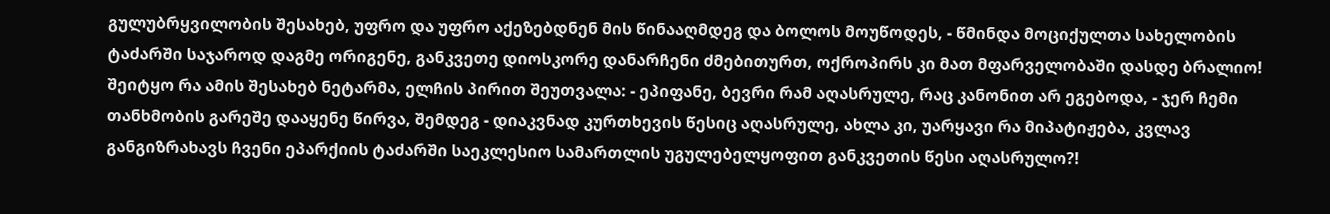გულუბრყვილობის შესახებ, უფრო და უფრო აქეზებდნენ მის წინააღმდეგ და ბოლოს მოუწოდეს, - წმინდა მოციქულთა სახელობის ტაძარში საჯაროდ დაგმე ორიგენე, განკვეთე დიოსკორე დანარჩენი ძმებითურთ, ოქროპირს კი მათ მფარველობაში დასდე ბრალიო!
შეიტყო რა ამის შესახებ ნეტარმა, ელჩის პირით შეუთვალა: - ეპიფანე, ბევრი რამ აღასრულე, რაც კანონით არ ეგებოდა, - ჯერ ჩემი თანხმობის გარეშე დააყენე წირვა, შემდეგ - დიაკვნად კურთხევის წესიც აღასრულე, ახლა კი, უარყავი რა მიპატიჟება, კვლავ განგიზრახავს ჩვენი ეპარქიის ტაძარში საეკლესიო სამართლის უგულებელყოფით განკვეთის წესი აღასრულო?!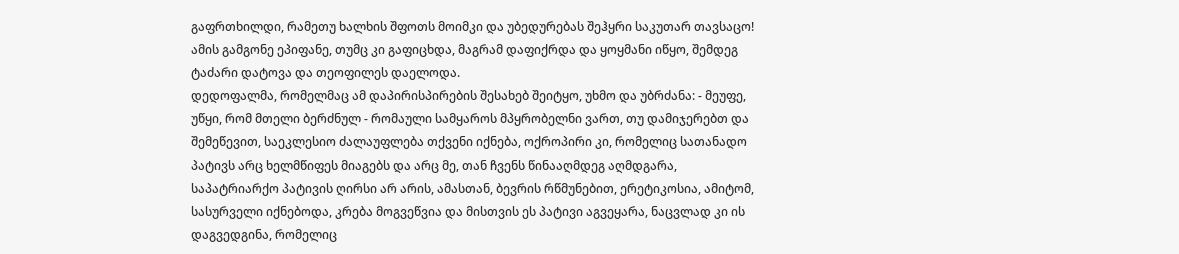გაფრთხილდი, რამეთუ ხალხის შფოთს მოიმკი და უბედურებას შეჰყრი საკუთარ თავსაცო!
ამის გამგონე ეპიფანე, თუმც კი გაფიცხდა, მაგრამ დაფიქრდა და ყოყმანი იწყო, შემდეგ ტაძარი დატოვა და თეოფილეს დაელოდა.
დედოფალმა, რომელმაც ამ დაპირისპირების შესახებ შეიტყო, უხმო და უბრძანა: - მეუფე, უწყი, რომ მთელი ბერძნულ - რომაული სამყაროს მპყრობელნი ვართ, თუ დამიჯერებთ და შემეწევით, საეკლესიო ძალაუფლება თქვენი იქნება, ოქროპირი კი, რომელიც სათანადო პატივს არც ხელმწიფეს მიაგებს და არც მე, თან ჩვენს წინააღმდეგ აღმდგარა, საპატრიარქო პატივის ღირსი არ არის, ამასთან, ბევრის რწმუნებით, ერეტიკოსია, ამიტომ, სასურველი იქნებოდა, კრება მოგვეწვია და მისთვის ეს პატივი აგვეყარა, ნაცვლად კი ის დაგვედგინა, რომელიც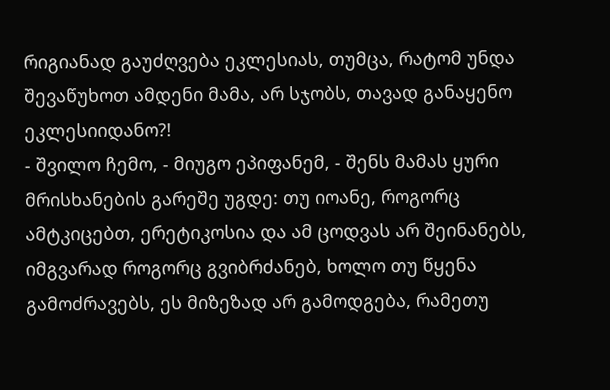რიგიანად გაუძღვება ეკლესიას, თუმცა, რატომ უნდა შევაწუხოთ ამდენი მამა, არ სჯობს, თავად განაყენო ეკლესიიდანო?!
- შვილო ჩემო, - მიუგო ეპიფანემ, - შენს მამას ყური მრისხანების გარეშე უგდე: თუ იოანე, როგორც ამტკიცებთ, ერეტიკოსია და ამ ცოდვას არ შეინანებს, იმგვარად როგორც გვიბრძანებ, ხოლო თუ წყენა გამოძრავებს, ეს მიზეზად არ გამოდგება, რამეთუ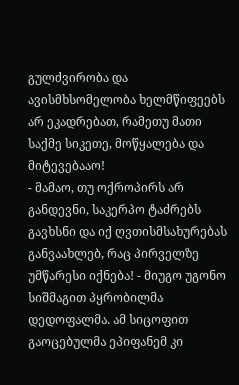გულძვირობა და ავისმხსომელობა ხელმწიფეებს არ ეკადრებათ, რამეთუ მათი საქმე სიკეთე, მოწყალება და მიტევებააო!
- მამაო, თუ ოქროპირს არ განდევნი, საკერპო ტაძრებს გავხსნი და იქ ღვთისმსახურებას განვაახლებ, რაც პირველზე უმწარესი იქნება! - მიუგო უგონო სიშმაგით პყრობილმა დედოფალმა. ამ სიცოფით გაოცებულმა ეპიფანემ კი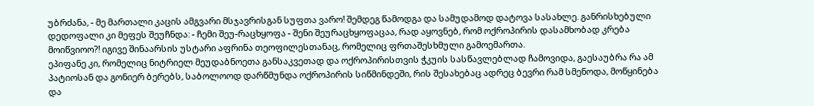უბრძანა, - მე მართალი კაცის ამგვარი მსჯავრისგან სუფთა ვარო! შემდეგ წამოდგა და სამუდამოდ დატოვა სასახლე. განრისხებული დედოფალი კი მეფეს შეუჩნდა: - ჩემი შეუ-რაცხყოფა - შენი შეურაცხყოფაცაა, რად აყოვნებ, რომ ოქროპირის დასამხობად კრება მოიწვიოო?! იგივე შინაარსის უსტარი აფრინა თეოფილესთანაც, რომელიც ფრთაშესხმული გამოემართა.
ეპიფანე კი, რომელიც ნიტრიელ მეუდაბნოეთა განსაკვეთად და ოქროპირისთვის ჭკუის სასწავლებლად ჩამოვიდა, გაესაუბრა რა ამ პატიოსან და გონიერ ბერებს, საბოლოოდ დარწმუნდა ოქროპირის სიწმინდეში, რის შესახებაც ადრეც ბევრი რამ სმენოდა, მოწყინება და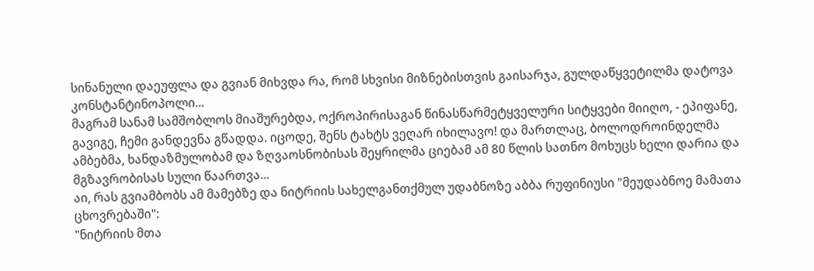სინანული დაეუფლა და გვიან მიხვდა რა, რომ სხვისი მიზნებისთვის გაისარჯა, გულდაწყვეტილმა დატოვა კონსტანტინოპოლი...
მაგრამ სანამ სამშობლოს მიაშურებდა, ოქროპირისაგან წინასწარმეტყველური სიტყვები მიიღო, - ეპიფანე, გავიგე, ჩემი განდევნა გწადდა. იცოდე, შენს ტახტს ვეღარ იხილავო! და მართლაც, ბოლოდროინდელმა ამბებმა, ხანდაზმულობამ და ზღვაოსნობისას შეყრილმა ციებამ ამ 80 წლის სათნო მოხუცს ხელი დარია და მგზავრობისას სული წაართვა...
აი, რას გვიამბობს ამ მამებზე და ნიტრიის სახელგანთქმულ უდაბნოზე აბბა რუფინიუსი "მეუდაბნოე მამათა ცხოვრებაში":
"ნიტრიის მთა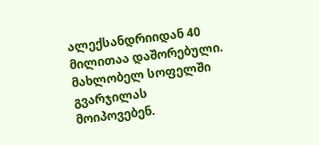ალექსანდრიიდან 40 მილითაა დაშორებული. მახლობელ სოფელში გვარჯილას მოიპოვებენ.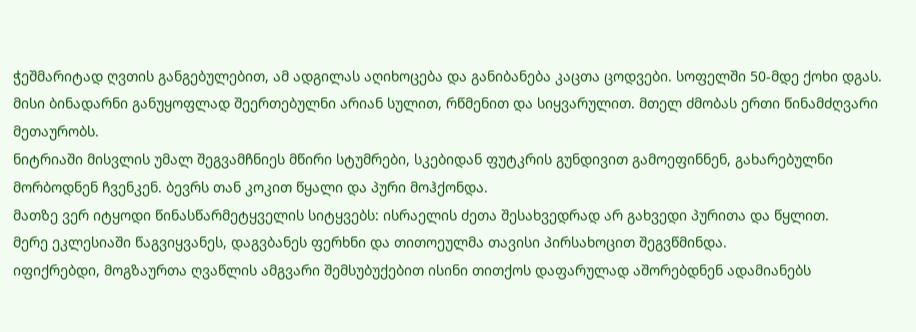ჭეშმარიტად ღვთის განგებულებით, ამ ადგილას აღიხოცება და განიბანება კაცთა ცოდვები. სოფელში 50-მდე ქოხი დგას. მისი ბინადარნი განუყოფლად შეერთებულნი არიან სულით, რწმენით და სიყვარულით. მთელ ძმობას ერთი წინამძღვარი მეთაურობს.
ნიტრიაში მისვლის უმალ შეგვამჩნიეს მწირი სტუმრები, სკებიდან ფუტკრის გუნდივით გამოეფინნენ, გახარებულნი მორბოდნენ ჩვენკენ. ბევრს თან კოკით წყალი და პური მოჰქონდა.
მათზე ვერ იტყოდი წინასწარმეტყველის სიტყვებს: ისრაელის ძეთა შესახვედრად არ გახვედი პურითა და წყლით.
მერე ეკლესიაში წაგვიყვანეს, დაგვბანეს ფერხნი და თითოეულმა თავისი პირსახოცით შეგვწმინდა.
იფიქრებდი, მოგზაურთა ღვაწლის ამგვარი შემსუბუქებით ისინი თითქოს დაფარულად აშორებდნენ ადამიანებს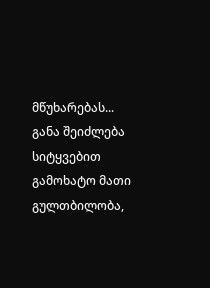მწუხარებას...
განა შეიძლება სიტყვებით გამოხატო მათი გულთბილობა,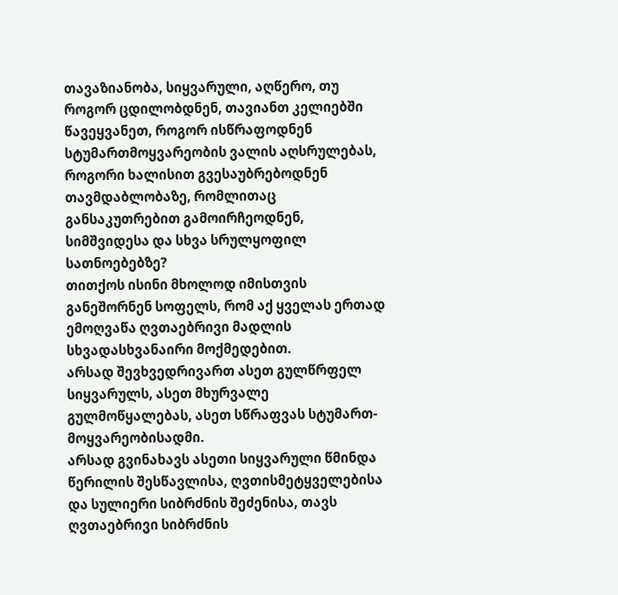თავაზიანობა, სიყვარული, აღწერო, თუ როგორ ცდილობდნენ, თავიანთ კელიებში წავეყვანეთ, როგორ ისწრაფოდნენ სტუმართმოყვარეობის ვალის აღსრულებას, როგორი ხალისით გვესაუბრებოდნენ თავმდაბლობაზე, რომლითაც განსაკუთრებით გამოირჩეოდნენ, სიმშვიდესა და სხვა სრულყოფილ სათნოებებზე?
თითქოს ისინი მხოლოდ იმისთვის განეშორნენ სოფელს, რომ აქ ყველას ერთად ემოღვაწა ღვთაებრივი მადლის სხვადასხვანაირი მოქმედებით.
არსად შევხვედრივართ ასეთ გულწრფელ სიყვარულს, ასეთ მხურვალე გულმოწყალებას, ასეთ სწრაფვას სტუმართ-მოყვარეობისადმი.
არსად გვინახავს ასეთი სიყვარული წმინდა წერილის შესწავლისა, ღვთისმეტყველებისა და სულიერი სიბრძნის შეძენისა, თავს ღვთაებრივი სიბრძნის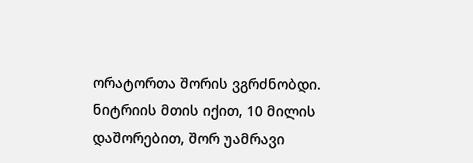ორატორთა შორის ვგრძნობდი.
ნიტრიის მთის იქით, 10 მილის დაშორებით, შორ უამრავი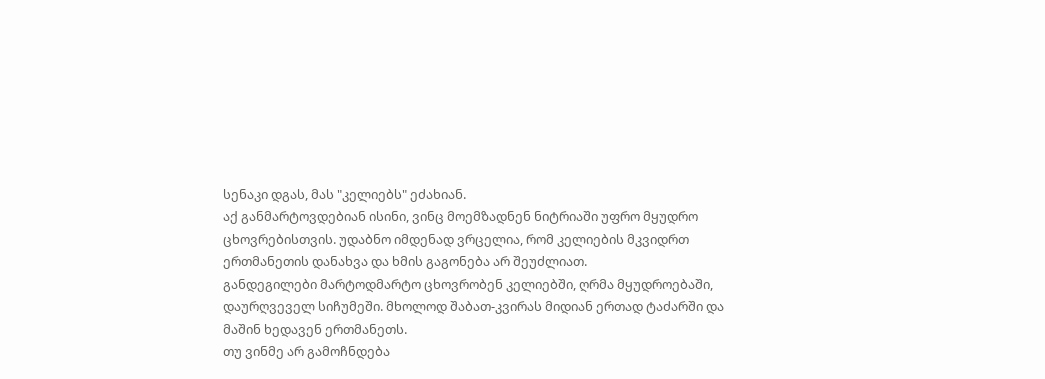სენაკი დგას, მას "კელიებს" ეძახიან.
აქ განმარტოვდებიან ისინი, ვინც მოემზადნენ ნიტრიაში უფრო მყუდრო ცხოვრებისთვის. უდაბნო იმდენად ვრცელია, რომ კელიების მკვიდრთ ერთმანეთის დანახვა და ხმის გაგონება არ შეუძლიათ.
განდეგილები მარტოდმარტო ცხოვრობენ კელიებში, ღრმა მყუდროებაში, დაურღვეველ სიჩუმეში. მხოლოდ შაბათ-კვირას მიდიან ერთად ტაძარში და მაშინ ხედავენ ერთმანეთს.
თუ ვინმე არ გამოჩნდება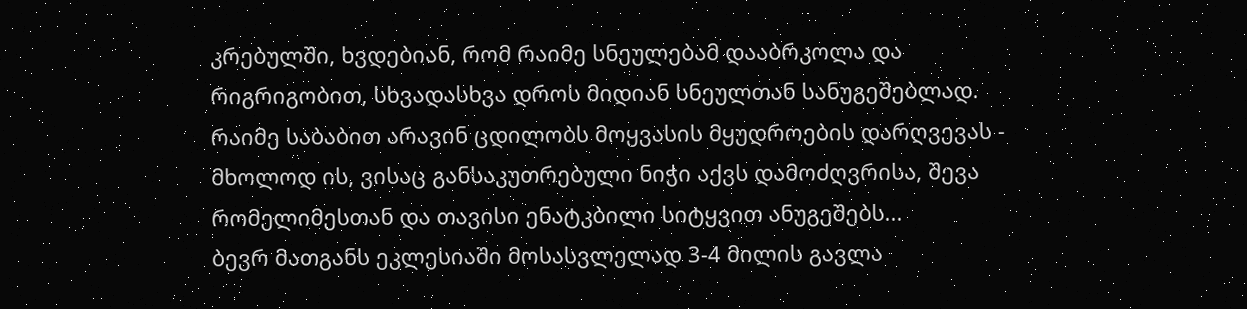კრებულში, ხვდებიან, რომ რაიმე სნეულებამ დააბრკოლა და რიგრიგობით, სხვადასხვა დროს მიდიან სნეულთან სანუგეშებლად.
რაიმე საბაბით არავინ ცდილობს მოყვასის მყუდროების დარღვევას - მხოლოდ ის, ვისაც განსაკუთრებული ნიჭი აქვს დამოძღვრისა, შევა რომელიმესთან და თავისი ენატკბილი სიტყვით ანუგეშებს...
ბევრ მათგანს ეკლესიაში მოსასვლელად 3-4 მილის გავლა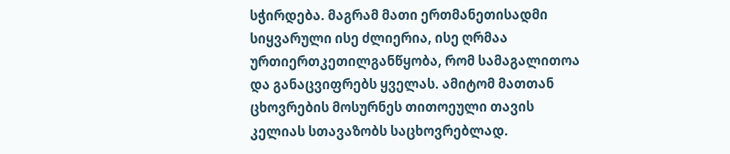სჭირდება. მაგრამ მათი ერთმანეთისადმი სიყვარული ისე ძლიერია, ისე ღრმაა ურთიერთკეთილგანწყობა, რომ სამაგალითოა და განაცვიფრებს ყველას. ამიტომ მათთან ცხოვრების მოსურნეს თითოეული თავის კელიას სთავაზობს საცხოვრებლად.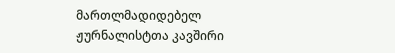მართლმადიდებელ ჟურნალისტთა კავშირი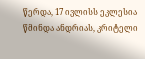წერდა, 17 ივლისს ეკლესია წმინდა ანდრიას, კრიტელი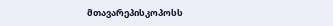მთავარეპისკოპოსს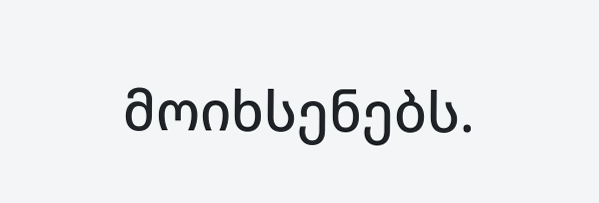მოიხსენებს.